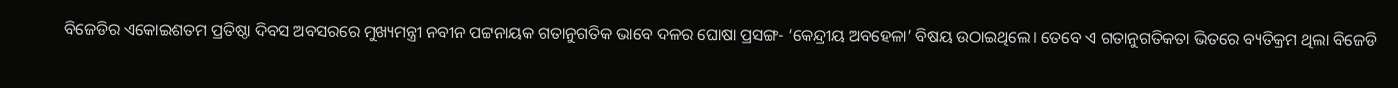ବିଜେଡିର ଏକୋଇଶତମ ପ୍ରତିଷ୍ଠା ଦିବସ ଅବସରରେ ମୁଖ୍ୟମନ୍ତ୍ରୀ ନବୀନ ପଟ୍ଟନାୟକ ଗତାନୁଗତିକ ଭାବେ ଦଳର ଘୋଷା ପ୍ରସଙ୍ଗ- ‘କେନ୍ଦ୍ରୀୟ ଅବହେଳା’ ବିଷୟ ଉଠାଇଥିଲେ। ତେବେ ଏ ଗତାନୁଗତିକତା ଭିତରେ ବ୍ୟତିକ୍ରମ ଥିଲା ବିଜେଡି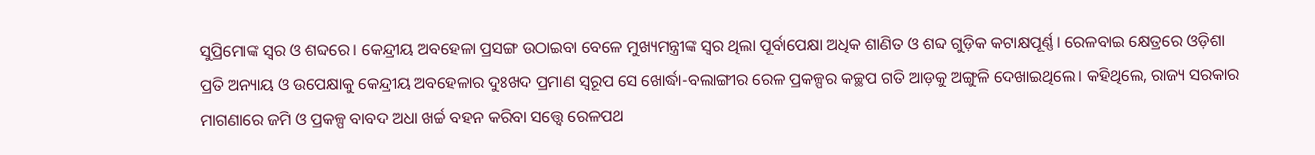ସୁପ୍ରିମୋଙ୍କ ସ୍ବର ଓ ଶବ୍ଦରେ। କେନ୍ଦ୍ରୀୟ ଅବହେଳା ପ୍ରସଙ୍ଗ ଉଠାଇବା ବେଳେ ମୁଖ୍ୟମନ୍ତ୍ରୀଙ୍କ ସ୍ବର ଥିଲା ପୂର୍ବାପେକ୍ଷା ଅଧିକ ଶାଣିତ ଓ ଶବ୍ଦ ଗୁଡ଼ିକ କଟାକ୍ଷପୂର୍ଣ୍ଣ। ରେଳବାଇ କ୍ଷେତ୍ରରେ ଓଡ଼ିଶା ପ୍ରତି ଅନ୍ୟାୟ ଓ ଉପେକ୍ଷାକୁ କେନ୍ଦ୍ରୀୟ ଅବହେଳାର ଦୁଃଖଦ ପ୍ରମାଣ ସ୍ବରୂପ ସେ ଖୋର୍ଦ୍ଧା-ବଲାଙ୍ଗୀର ରେଳ ପ୍ରକଳ୍ପର କଚ୍ଛପ ଗତି ଆଡ଼କୁ ଅଙ୍ଗୁଳି ଦେଖାଇଥିଲେ। କହିଥିଲେ, ରାଜ୍ୟ ସରକାର ମାଗଣାରେ ଜମି ଓ ପ୍ରକଳ୍ପ ବାବଦ ଅଧା ଖର୍ଚ୍ଚ ବହନ କରିବା ସତ୍ତ୍ବେ ରେଳପଥ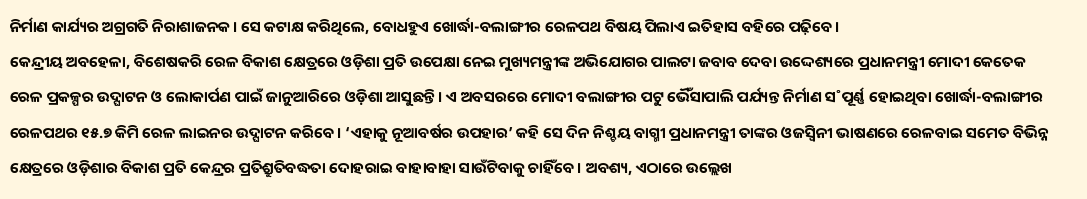ନିର୍ମାଣ କାର୍ଯ୍ୟର ଅଗ୍ରଗତି ନିରାଶାଜନକ। ସେ କଟାକ୍ଷ କରିଥିଲେ, ବୋଧହୁଏ ଖୋର୍ଦ୍ଧା-ବଲାଙ୍ଗୀର ରେଳପଥ ବିଷୟ ପିଲାଏ ଇତିହାସ ବହିରେ ପଢ଼ିବେ।
କେନ୍ଦ୍ରୀୟ ଅବହେଳା, ବିଶେଷକରି ରେଳ ବିକାଶ କ୍ଷେତ୍ରରେ ଓଡ଼ିଶା ପ୍ରତି ଉପେକ୍ଷା ନେଇ ମୁଖ୍ୟମନ୍ତ୍ରୀଙ୍କ ଅଭିଯୋଗର ପାଲଟା ଜବାବ ଦେବା ଉଦ୍ଦେଶ୍ୟରେ ପ୍ରଧାନମନ୍ତ୍ରୀ ମୋଦୀ କେତେକ ରେଳ ପ୍ରକଳ୍ପର ଉଦ୍ଘାଟନ ଓ ଲୋକାର୍ପଣ ପାଇଁ ଜାନୁଆରିରେ ଓଡ଼ିଶା ଆସୁଛନ୍ତି। ଏ ଅବସରରେ ମୋଦୀ ବଲାଙ୍ଗୀର ପଟୁ ଭୈଁସାପାଲି ପର୍ଯ୍ୟନ୍ତ ନିର୍ମାଣ ସ˚ପୂର୍ଣ୍ଣ ହୋଇଥିବା ଖୋର୍ଦ୍ଧା-ବଲାଙ୍ଗୀର ରେଳପଥର ୧୫.୭ କିମି ରେଳ ଲାଇନର ଉଦ୍ଘାଟନ କରିବେ। ‘ଏହାକୁ ନୂଆବର୍ଷର ଉପହାର’ କହି ସେ ଦିନ ନିଶ୍ଚୟ ବାଗ୍ମୀ ପ୍ରଧାନମନ୍ତ୍ରୀ ତାଙ୍କର ଓଜସ୍ବିନୀ ଭାଷଣରେ ରେଳବାଇ ସମେତ ବିଭିନ୍ନ କ୍ଷେତ୍ରରେ ଓଡ଼ିଶାର ବିକାଶ ପ୍ରତି କେନ୍ଦ୍ରର ପ୍ରତିଶ୍ରୁତିବଦ୍ଧତା ଦୋହରାଇ ବାହାବାହା ସାଉଁଟିବାକୁ ଚାହିଁବେ। ଅବଶ୍ୟ, ଏଠାରେ ଉଲ୍ଲେଖ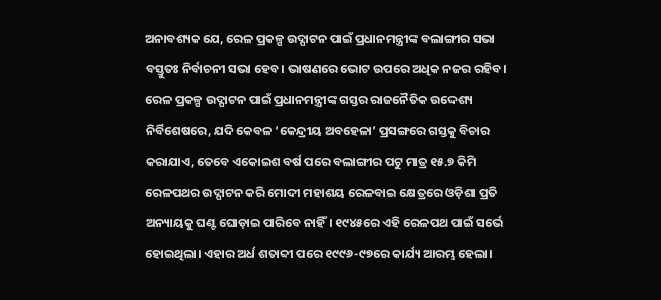ଅନାବଶ୍ୟକ ଯେ, ରେଳ ପ୍ରକଳ୍ପ ଉଦ୍ଘାଟନ ପାଇଁ ପ୍ରଧାନମନ୍ତ୍ରୀଙ୍କ ବଲାଙ୍ଗୀର ସଭା ବସ୍ତୁତଃ ନିର୍ବାଚନୀ ସଭା ହେବ। ଭାଷଣରେ ଭୋଟ ଉପରେ ଅଧିକ ନଜର ରହିବ।
ରେଳ ପ୍ରକଳ୍ପ ଉଦ୍ଘାଟନ ପାଇଁ ପ୍ରଧାନମନ୍ତ୍ରୀଙ୍କ ଗସ୍ତର ରାଜନୈତିକ ଉଦ୍ଦେଶ୍ୟ ନିର୍ବିଶେଷରେ, ଯଦି କେବଳ ‘କେନ୍ଦ୍ରୀୟ ଅବହେଳା’ ପ୍ରସଙ୍ଗରେ ଗସ୍ତକୁ ବିଚାର କରାଯାଏ, ତେବେ ଏକୋଇଶ ବର୍ଷ ପରେ ବଲାଙ୍ଗୀର ପଟୁ ମାତ୍ର ୧୫.୭ କିମି ରେଳପଥର ଉଦ୍ଘାଟନ କରି ମୋଦୀ ମହାଶୟ ରେଳବାଇ କ୍ଷେତ୍ରରେ ଓଡ଼ିଶା ପ୍ରତି ଅନ୍ୟାୟକୁ ଘଣ୍ଟ ଘୋଡ଼ାଇ ପାରିବେ ନାହିଁ। ୧୯୪୫ରେ ଏହି ରେଳପଥ ପାଇଁ ସର୍ଭେ ହୋଇଥିଲା। ଏହାର ଅର୍ଧ ଶତାବ୍ଦୀ ପରେ ୧୯୯୬-୯୭ରେ କାର୍ଯ୍ୟ ଆରମ୍ଭ ହେଲା।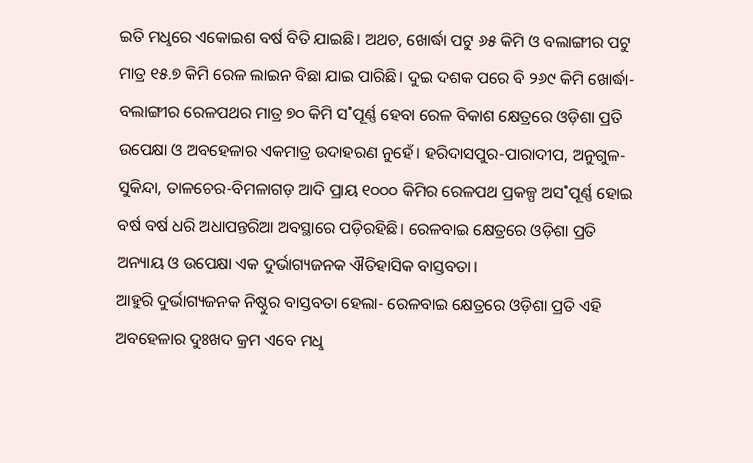ଇତି ମଧୢରେ ଏକୋଇଶ ବର୍ଷ ବିତି ଯାଇଛି। ଅଥଚ, ଖୋର୍ଦ୍ଧା ପଟୁ ୬୫ କିମି ଓ ବଲାଙ୍ଗୀର ପଟୁ ମାତ୍ର ୧୫.୭ କିମି ରେଳ ଲାଇନ ବିଛା ଯାଇ ପାରିଛି। ଦୁଇ ଦଶକ ପରେ ବି ୨୬୯ କିମି ଖୋର୍ଦ୍ଧା-ବଲାଙ୍ଗୀର ରେଳପଥର ମାତ୍ର ୭୦ କିମି ସ˚ପୂର୍ଣ୍ଣ ହେବା ରେଳ ବିକାଶ କ୍ଷେତ୍ରରେ ଓଡ଼ିଶା ପ୍ରତି ଉପେକ୍ଷା ଓ ଅବହେଳାର ଏକମାତ୍ର ଉଦାହରଣ ନୁହେଁ। ହରିଦାସପୁର-ପାରାଦୀପ, ଅନୁଗୁଳ-ସୁକିନ୍ଦା, ତାଳଚେର-ବିମଳାଗଡ଼ ଆଦି ପ୍ରାୟ ୧୦୦୦ କିମିର ରେଳପଥ ପ୍ରକଳ୍ପ ଅସ˚ପୂର୍ଣ୍ଣ ହୋଇ ବର୍ଷ ବର୍ଷ ଧରି ଅଧାପନ୍ତରିଆ ଅବସ୍ଥାରେ ପଡ଼ିରହିଛି। ରେଳବାଇ କ୍ଷେତ୍ରରେ ଓଡ଼ିଶା ପ୍ରତି ଅନ୍ୟାୟ ଓ ଉପେକ୍ଷା ଏକ ଦୁର୍ଭାଗ୍ୟଜନକ ଐତିହାସିକ ବାସ୍ତବତା।
ଆହୁରି ଦୁର୍ଭାଗ୍ୟଜନକ ନିଷ୍ଠୁର ବାସ୍ତବତା ହେଲା- ରେଳବାଇ କ୍ଷେତ୍ରରେ ଓଡ଼ିଶା ପ୍ରତି ଏହି ଅବହେଳାର ଦୁଃଖଦ କ୍ରମ ଏବେ ମଧୢ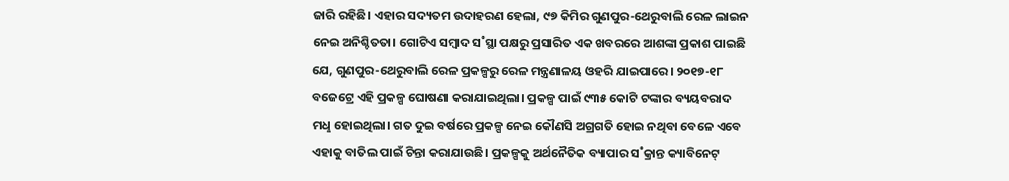ଜାରି ରହିଛି। ଏହାର ସଦ୍ୟତମ ଉଦାହରଣ ହେଲା, ୯୭ କିମିର ଗୁଣପୁର-ଥେରୁବାଲି ରେଳ ଲାଇନ ନେଇ ଅନିଶ୍ଚିତତା। ଗୋଟିଏ ସମ୍ବାଦ ସ˚ସ୍ଥା ପକ୍ଷରୁ ପ୍ରସାରିତ ଏକ ଖବରରେ ଆଶଙ୍କା ପ୍ରକାଶ ପାଇଛି ଯେ, ଗୁଣପୁର-ଥେରୁବାଲି ରେଳ ପ୍ରକଳ୍ପରୁ ରେଳ ମନ୍ତ୍ରଣାଳୟ ଓହରି ଯାଇପାରେ। ୨୦୧୭-୧୮ ବଜେଟ୍ରେ ଏହି ପ୍ରକଳ୍ପ ଘୋଷଣା କରାଯାଇଥିଲା। ପ୍ରକଳ୍ପ ପାଇଁ ୯୩୫ କୋଟି ଟଙ୍କାର ବ୍ୟୟବରାଦ ମଧୢ ହୋଇଥିଲା। ଗତ ଦୁଇ ବର୍ଷରେ ପ୍ରକଳ୍ପ ନେଇ କୌଣସି ଅଗ୍ରଗତି ହୋଇ ନଥିବା ବେଳେ ଏବେ ଏହାକୁ ବାତିଲ ପାଇଁ ଚିନ୍ତା କରାଯାଉଛି। ପ୍ରକଳ୍ପକୁ ଅର୍ଥନୈତିକ ବ୍ୟାପାର ସ˚କ୍ରାନ୍ତ କ୍ୟାବିନେଟ୍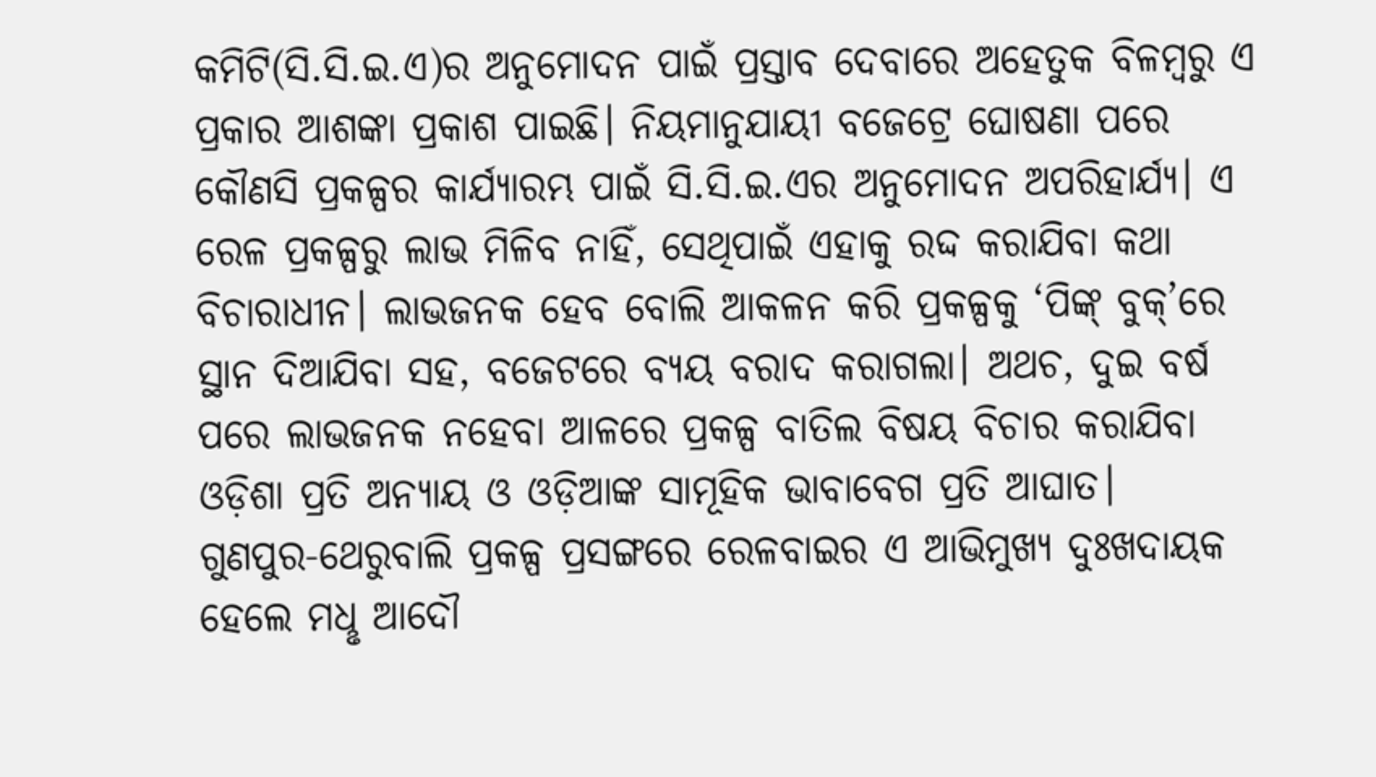କମିଟି(ସି.ସି.ଇ.ଏ)ର ଅନୁମୋଦନ ପାଇଁ ପ୍ରସ୍ତାବ ଦେବାରେ ଅହେତୁକ ବିଳମ୍ବରୁ ଏ ପ୍ରକାର ଆଶଙ୍କା ପ୍ରକାଶ ପାଇଛି। ନିୟମାନୁଯାୟୀ ବଜେଟ୍ରେ ଘୋଷଣା ପରେ କୌଣସି ପ୍ରକଳ୍ପର କାର୍ଯ୍ୟାରମ୍ଭ ପାଇଁ ସି.ସି.ଇ.ଏର ଅନୁମୋଦନ ଅପରିହାର୍ଯ୍ୟ। ଏ ରେଳ ପ୍ରକଳ୍ପରୁ ଲାଭ ମିଳିବ ନାହିଁ, ସେଥିପାଇଁ ଏହାକୁ ରଦ୍ଦ କରାଯିବା କଥା ବିଚାରାଧୀନ। ଲାଭଜନକ ହେବ ବୋଲି ଆକଳନ କରି ପ୍ରକଳ୍ପକୁ ‘ପିଙ୍କ୍ ବୁକ୍’ରେ ସ୍ଥାନ ଦିଆଯିବା ସହ, ବଜେଟରେ ବ୍ୟୟ ବରାଦ କରାଗଲା। ଅଥଚ, ଦୁଇ ବର୍ଷ ପରେ ଲାଭଜନକ ନହେବା ଆଳରେ ପ୍ରକଳ୍ପ ବାତିଲ ବିଷୟ ବିଚାର କରାଯିବା ଓଡ଼ିଶା ପ୍ରତି ଅନ୍ୟାୟ ଓ ଓଡ଼ିଆଙ୍କ ସାମୂହିକ ଭାବାବେଗ ପ୍ରତି ଆଘାତ।
ଗୁଣପୁର-ଥେରୁବାଲି ପ୍ରକଳ୍ପ ପ୍ରସଙ୍ଗରେ ରେଳବାଇର ଏ ଆଭିମୁଖ୍ୟ ଦୁଃଖଦାୟକ ହେଲେ ମଧୢ ଆଦୌ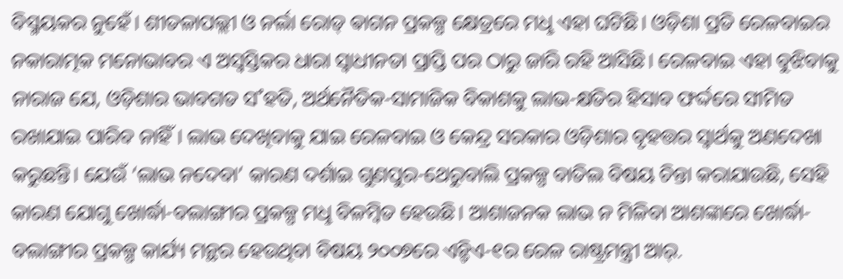ବିସ୍ମୟକର ନୁହେଁ। ଶୀତଳାପଲ୍ଲୀ ଓ ନର୍ଲା ରୋଡ୍ ଵାଗନ ପ୍ରକଳ୍ପ କ୍ଷେତ୍ରରେ ମଧୢ ଏହା ଘଟିଛି। ଓଡ଼ିଶା ପ୍ରତି ରେଳବାଇର ନକାରାତ୍ମକ ମନୋଭାବର ଏ ଅସ୍ବସ୍ତିକର ଧାରା ସ୍ବାଧୀନତା ପ୍ରାପ୍ତି ପର ଠାରୁ ଜାରି ରହି ଆସିଛି। ରେଳବାଇ ଏହା ବୁଝିବାକୁ ନାରାଜ ଯେ, ଓଡ଼ିଶାର ଭାବଗତ ସ˚ହତି, ଅର୍ଥନୈତିକ-ସାମାଜିକ ବିକାଶକୁ ଲାଭ-କ୍ଷତିର ହିସାବ ଫର୍ଦ୍ଦରେ ସୀମିତ ରଖାଯାଇ ପାରିବ ନାହିଁ। ଲାଭ ଦେଖିବାକୁ ଯାଇ ରେଳବାଇ ଓ କେନ୍ଦ୍ର ସରକାର ଓଡ଼ିଶାର ବୃହତ୍ତର ସ୍ବାର୍ଥକୁ ଅଣଦେଖା କରୁଛନ୍ତି। ଯେଉଁ ‘ଲାଭ ନଦେବା’ କାରଣ ଦର୍ଶାଇ ଗୁଣପୁର-ଥେରୁବାଲି ପ୍ରକଳ୍ପ ବାତିଲ ବିଷୟ ଚିନ୍ତା କରାଯାଉଛି, ସେହି କାରଣ ଯୋଗୁ ଖୋର୍ଦ୍ଧା-ବଲାଙ୍ଗୀର ପ୍ରକଳ୍ପ ମଧୢ ବିଳମ୍ବିତ ହେଉଛି। ଆଶାଜନକ ଲାଭ ନ ମିଳିବା ଆଶଙ୍କାରେ ଖୋର୍ଦ୍ଧା-ବଲାଙ୍ଗୀର ପ୍ରକଳ୍ପ କାର୍ଯ୍ୟ ମନ୍ଥର ହେଉଥିବା ବିଷୟ ୨୦୦୭ରେ ଏନ୍ଡିଏ-୧ର ରେଳ ରାଷ୍ଟ୍ରମନ୍ତ୍ରୀ ଆର୍.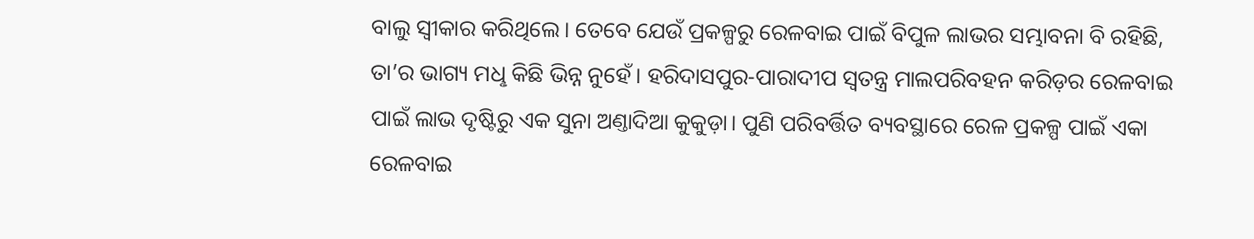ବାଲୁ ସ୍ବୀକାର କରିଥିଲେ। ତେବେ ଯେଉଁ ପ୍ରକଳ୍ପରୁ ରେଳବାଇ ପାଇଁ ବିପୁଳ ଲାଭର ସମ୍ଭାବନା ବି ରହିଛି, ତା’ର ଭାଗ୍ୟ ମଧୢ କିଛି ଭିନ୍ନ ନୁହେଁ। ହରିଦାସପୁର-ପାରାଦୀପ ସ୍ବତନ୍ତ୍ର ମାଲପରିବହନ କରିଡ଼ର ରେଳବାଇ ପାଇଁ ଲାଭ ଦୃଷ୍ଟିରୁ ଏକ ସୁନା ଅଣ୍ତାଦିଆ କୁକୁଡ଼ା। ପୁଣି ପରିବର୍ତ୍ତିତ ବ୍ୟବସ୍ଥାରେ ରେଳ ପ୍ରକଳ୍ପ ପାଇଁ ଏକା ରେଳବାଇ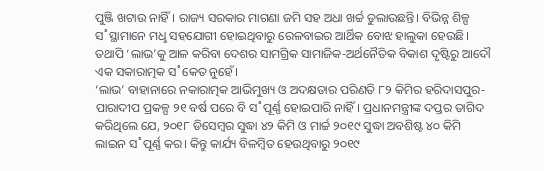ପୁଞ୍ଜି ଖଟାଉ ନାହିଁ। ରାଜ୍ୟ ସରକାର ମାଗଣା ଜମି ସହ ଅଧା ଖର୍ଚ୍ଚ ତୁଲାଉଛନ୍ତି। ବିଭିନ୍ନ ଶିଳ୍ପ ସ˚ସ୍ଥାମାନେ ମଧୢ ସହଯୋଗୀ ହୋଇଥିବାରୁ ରେଳବାଇର ଆର୍ଥିକ ବୋଝ ହାଲୁକା ହେଉଛି। ତଥାପି ‘ଲାଭ’କୁ ଆଳ କରିବା ଦେଶର ସାମଗ୍ରିକ ସାମାଜିକ-ଅର୍ଥନୈତିକ ବିକାଶ ଦୃଷ୍ଟିରୁ ଆଦୌ ଏକ ସକାରାତ୍ମକ ସ˚କେତ ନୁହେଁ।
‘ଲାଭ’ ବାହାନାରେ ନକାରାତ୍ମକ ଆଭିମୁଖ୍ୟ ଓ ଅଦକ୍ଷତାର ପରିଣତି ୮୨ କିମିର ହରିଦାସପୁର-ପାରାଦୀପ ପ୍ରକଳ୍ପ ୨୧ ବର୍ଷ ପରେ ବି ସ˚ପୂର୍ଣ୍ଣ ହୋଇପାରି ନାହିଁ। ପ୍ରଧାନମନ୍ତ୍ରୀଙ୍କ ଦପ୍ତର ତାଗିଦ କରିଥିଲେ ଯେ, ୨୦୧୮ ଡିସେମ୍ବର ସୁଦ୍ଧା ୪୨ କିମି ଓ ମାର୍ଚ୍ଚ ୨୦୧୯ ସୁଦ୍ଧା ଅବଶିଷ୍ଟ ୪୦ କିମି ଲାଇନ ସ˚ପୂର୍ଣ୍ଣ କର। କିନ୍ତୁ କାର୍ଯ୍ୟ ବିଳମ୍ବିତ ହେଉଥିବାରୁ ୨୦୧୯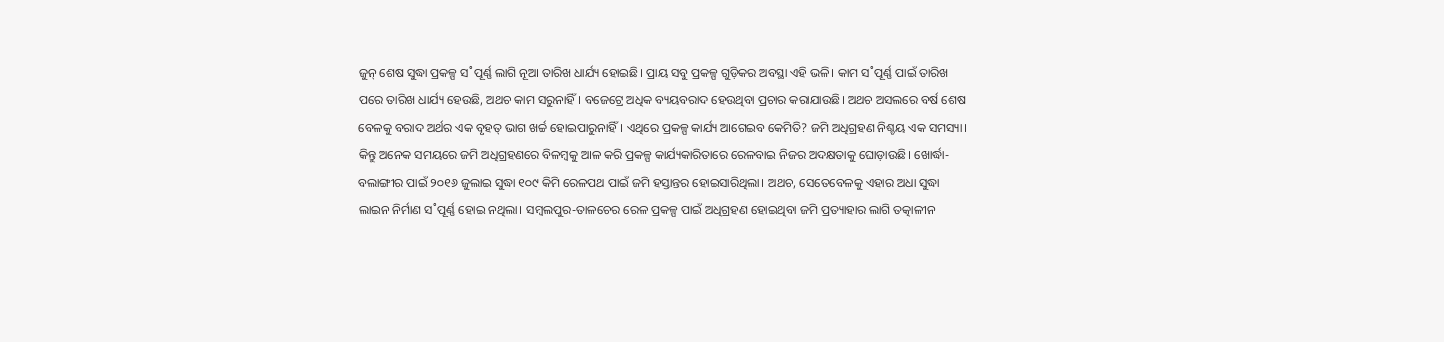ଜୁନ୍ ଶେଷ ସୁଦ୍ଧା ପ୍ରକଳ୍ପ ସ˚ପୂର୍ଣ୍ଣ ଲାଗି ନୂଆ ତାରିଖ ଧାର୍ଯ୍ୟ ହୋଇଛି। ପ୍ରାୟ ସବୁ ପ୍ରକଳ୍ପ ଗୁଡ଼ିକର ଅବସ୍ଥା ଏହି ଭଳି। କାମ ସ˚ପୂର୍ଣ୍ଣ ପାଇଁ ତାରିଖ ପରେ ତାରିଖ ଧାର୍ଯ୍ୟ ହେଉଛି, ଅଥଚ କାମ ସରୁନାହିଁ। ବଜେଟ୍ରେ ଅଧିକ ବ୍ୟୟବରାଦ ହେଉଥିବା ପ୍ରଚାର କରାଯାଉଛି। ଅଥଚ ଅସଲରେ ବର୍ଷ ଶେଷ ବେଳକୁ ବରାଦ ଅର୍ଥର ଏକ ବୃହତ୍ ଭାଗ ଖର୍ଚ୍ଚ ହୋଇପାରୁନାହିଁ। ଏଥିରେ ପ୍ରକଳ୍ପ କାର୍ଯ୍ୟ ଆଗେଇବ କେମିତି? ଜମି ଅଧିଗ୍ରହଣ ନିଶ୍ଚୟ ଏକ ସମସ୍ୟା। କିନ୍ତୁ ଅନେକ ସମୟରେ ଜମି ଅଧିଗ୍ରହଣରେ ବିଳମ୍ବକୁ ଆଳ କରି ପ୍ରକଳ୍ପ କାର୍ଯ୍ୟକାରିତାରେ ରେଳବାଇ ନିଜର ଅଦକ୍ଷତାକୁ ଘୋଡ଼ାଉଛି। ଖୋର୍ଦ୍ଧା-ବଲାଙ୍ଗୀର ପାଇଁ ୨୦୧୬ ଜୁଲାଇ ସୁଦ୍ଧା ୧୦୯ କିମି ରେଳପଥ ପାଇଁ ଜମି ହସ୍ତାନ୍ତର ହୋଇସାରିଥିଲା। ଅଥଚ, ସେତେବେଳକୁ ଏହାର ଅଧା ସୁଦ୍ଧା ଲାଇନ ନିର୍ମାଣ ସ˚ପୂର୍ଣ୍ଣ ହୋଇ ନଥିଲା। ସମ୍ବଲପୁର-ତାଳଚେର ରେଳ ପ୍ରକଳ୍ପ ପାଇଁ ଅଧିଗ୍ରହଣ ହୋଇଥିବା ଜମି ପ୍ରତ୍ୟାହାର ଲାଗି ତତ୍କାଳୀନ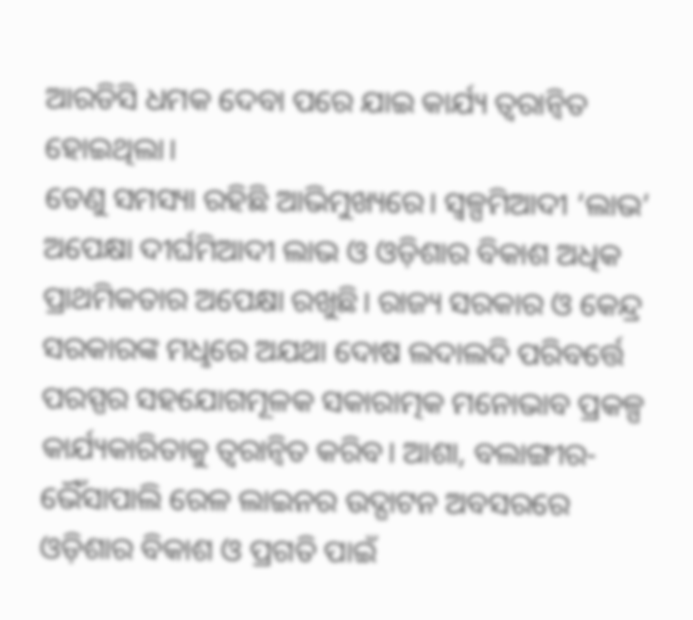ଆରଡିସି ଧମକ ଦେବା ପରେ ଯାଇ କାର୍ଯ୍ୟ ତ୍ବରାନ୍ବିତ ହୋଇଥିଲା।
ତେଣୁ ସମସ୍ୟା ରହିଛି ଆଭିମୁଖ୍ୟରେ। ସ୍ବଳ୍ପମିଆଦୀ ‘ଲାଭ’ ଅପେକ୍ଷା ଦୀର୍ଘମିଆଦୀ ଲାଭ ଓ ଓଡ଼ିଶାର ବିକାଶ ଅଧିକ ପ୍ରାଥମିକତାର ଅପେକ୍ଷା ରଖୁଛି। ରାଜ୍ୟ ସରକାର ଓ କେନ୍ଦ୍ର ସରକାରଙ୍କ ମଧୢରେ ଅଯଥା ଦୋଷ ଲଦାଲଦି ପରିବର୍ତ୍ତେ ପରସ୍ପର ସହଯୋଗମୂଳକ ସକାରାତ୍ମକ ମନୋଭାବ ପ୍ରକଳ୍ପ କାର୍ଯ୍ୟକାରିତାକୁ ତ୍ବରାନ୍ବିତ କରିବ। ଆଶା, ବଲାଙ୍ଗୀର-ଭୈଁସାପାଲି ରେଳ ଲାଇନର ଉଦ୍ଘାଟନ ଅବସରରେ ଓଡ଼ିଶାର ବିକାଶ ଓ ପ୍ରଗତି ପାଇଁ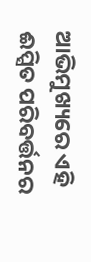ଆଭିମୁଖ୍ୟରେ ଏହି ଈପ୍ସିତ ପରିବର୍ତ୍ତନର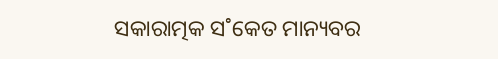ସକାରାତ୍ମକ ସ˚କେତ ମାନ୍ୟବର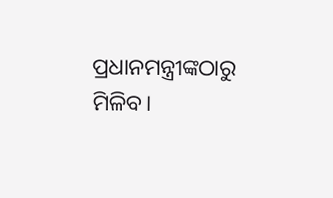ପ୍ରଧାନମନ୍ତ୍ରୀଙ୍କଠାରୁ ମିଳିବ।